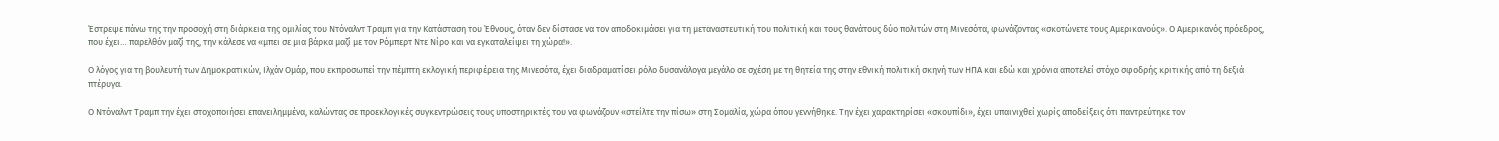Έστρεψε πάνω της την προσοχή στη διάρκεια της ομιλίας του Ντόναλντ Τραμπ για την Κατάσταση του Έθνους, όταν δεν δίστασε να τον αποδοκιμάσει για τη μεταναστευτική του πολιτική και τους θανάτους δύο πολιτών στη Μινεσότα, φωνάζοντας «σκοτώνετε τους Αμερικανούς». Ο Αμερικανός πρόεδρος, που έχει… παρελθόν μαζί της, την κάλεσε να «μπει σε μια βάρκα μαζί με τον Ρόμπερτ Ντε Νίρο και να εγκαταλείψει τη χώρα!».

Ο λόγος για τη βουλευτή των Δημοκρατικών, Ιλχάν Ομάρ, που εκπροσωπεί την πέμπτη εκλογική περιφέρεια της Μινεσότα, έχει διαδραματίσει ρόλο δυσανάλογα μεγάλο σε σχέση με τη θητεία της στην εθνική πολιτική σκηνή των ΗΠΑ και εδώ και χρόνια αποτελεί στόχο σφοδρής κριτικής από τη δεξιά πτέρυγα.

Ο Ντόναλντ Τραμπ την έχει στοχοποιήσει επανειλημμένα, καλώντας σε προεκλογικές συγκεντρώσεις τους υποστηρικτές του να φωνάζουν «στείλτε την πίσω» στη Σομαλία, χώρα όπου γεννήθηκε. Την έχει χαρακτηρίσει «σκουπίδι», έχει υπαινιχθεί χωρίς αποδείξεις ότι παντρεύτηκε τον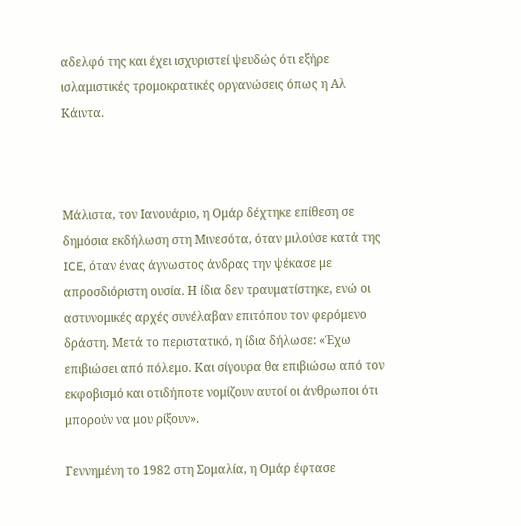αδελφό της και έχει ισχυριστεί ψευδώς ότι εξήρε ισλαμιστικές τρομοκρατικές οργανώσεις όπως η Αλ Κάιντα.



Μάλιστα, τον Ιανουάριο, η Ομάρ δέχτηκε επίθεση σε δημόσια εκδήλωση στη Μινεσότα, όταν μιλούσε κατά της ICE, όταν ένας άγνωστος άνδρας την ψέκασε με απροσδιόριστη ουσία. Η ίδια δεν τραυματίστηκε, ενώ οι αστυνομικές αρχές συνέλαβαν επιτόπου τον φερόμενο δράστη. Μετά το περιστατικό, η ίδια δήλωσε: «Έχω επιβιώσει από πόλεμο. Και σίγουρα θα επιβιώσω από τον εκφοβισμό και οτιδήποτε νομίζουν αυτοί οι άνθρωποι ότι μπορούν να μου ρίξουν».

Γεννημένη το 1982 στη Σομαλία, η Ομάρ έφτασε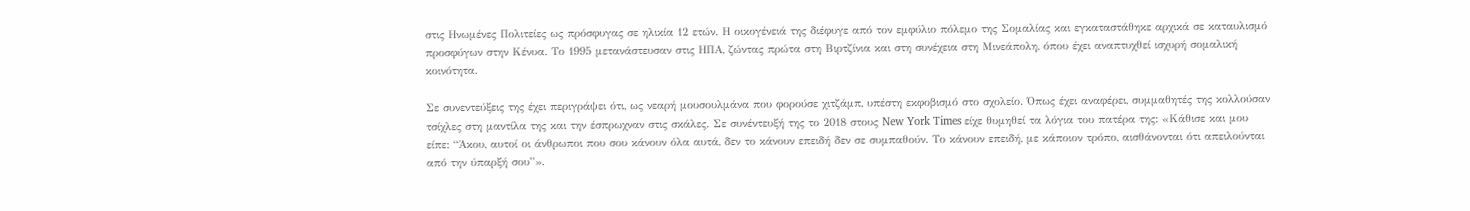στις Ηνωμένες Πολιτείες ως πρόσφυγας σε ηλικία 12 ετών. Η οικογένειά της διέφυγε από τον εμφύλιο πόλεμο της Σομαλίας και εγκαταστάθηκε αρχικά σε καταυλισμό προσφύγων στην Κένυα. Το 1995 μετανάστευσαν στις ΗΠΑ, ζώντας πρώτα στη Βιρτζίνια και στη συνέχεια στη Μινεάπολη, όπου έχει αναπτυχθεί ισχυρή σομαλική κοινότητα.

Σε συνεντεύξεις της έχει περιγράψει ότι, ως νεαρή μουσουλμάνα που φορούσε χιτζάμπ, υπέστη εκφοβισμό στο σχολείο. Όπως έχει αναφέρει, συμμαθητές της κολλούσαν τσίχλες στη μαντίλα της και την έσπρωχναν στις σκάλες. Σε συνέντευξή της το 2018 στους New York Times είχε θυμηθεί τα λόγια του πατέρα της: «Κάθισε και μου είπε: “Άκου, αυτοί οι άνθρωποι που σου κάνουν όλα αυτά, δεν το κάνουν επειδή δεν σε συμπαθούν. Το κάνουν επειδή, με κάποιον τρόπο, αισθάνονται ότι απειλούνται από την ύπαρξή σου”».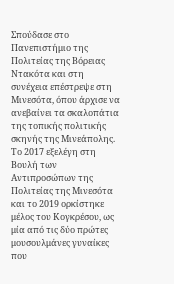Σπούδασε στο Πανεπιστήμιο της Πολιτείας της Βόρειας Ντακότα και στη συνέχεια επέστρεψε στη Μινεσότα, όπου άρχισε να ανεβαίνει τα σκαλοπάτια της τοπικής πολιτικής σκηνής της Μινεάπολης. Το 2017 εξελέγη στη Βουλή των Αντιπροσώπων της Πολιτείας της Μινεσότα και το 2019 ορκίστηκε μέλος του Κογκρέσου, ως μία από τις δύο πρώτες μουσουλμάνες γυναίκες που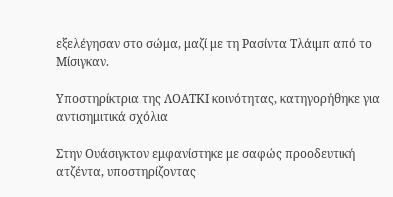εξελέγησαν στο σώμα, μαζί με τη Ρασίντα Τλάιμπ από το Μίσιγκαν.

Υποστηρίκτρια της ΛΟΑΤΚΙ κοινότητας, κατηγορήθηκε για αντισημιτικά σχόλια

Στην Ουάσιγκτον εμφανίστηκε με σαφώς προοδευτική ατζέντα, υποστηρίζοντας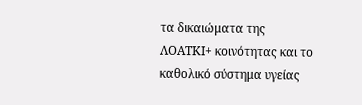τα δικαιώματα της ΛΟΑΤΚΙ+ κοινότητας και το καθολικό σύστημα υγείας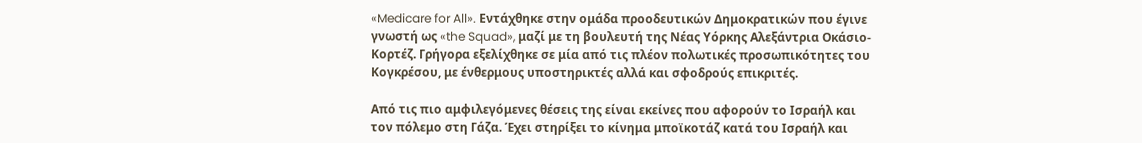«Medicare for All». Εντάχθηκε στην ομάδα προοδευτικών Δημοκρατικών που έγινε γνωστή ως «the Squad», μαζί με τη βουλευτή της Νέας Υόρκης Αλεξάντρια Οκάσιο-Κορτέζ. Γρήγορα εξελίχθηκε σε μία από τις πλέον πολωτικές προσωπικότητες του Κογκρέσου, με ένθερμους υποστηρικτές αλλά και σφοδρούς επικριτές.

Από τις πιο αμφιλεγόμενες θέσεις της είναι εκείνες που αφορούν το Ισραήλ και τον πόλεμο στη Γάζα. Έχει στηρίξει το κίνημα μποϊκοτάζ κατά του Ισραήλ και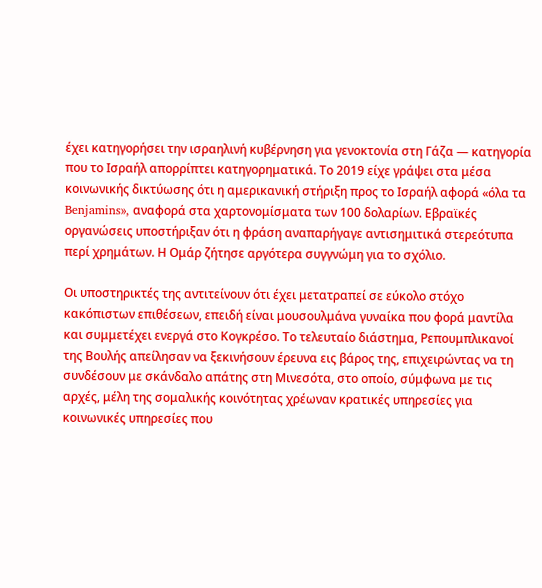έχει κατηγορήσει την ισραηλινή κυβέρνηση για γενοκτονία στη Γάζα — κατηγορία που το Ισραήλ απορρίπτει κατηγορηματικά. Το 2019 είχε γράψει στα μέσα κοινωνικής δικτύωσης ότι η αμερικανική στήριξη προς το Ισραήλ αφορά «όλα τα Benjamins», αναφορά στα χαρτονομίσματα των 100 δολαρίων. Εβραϊκές οργανώσεις υποστήριξαν ότι η φράση αναπαρήγαγε αντισημιτικά στερεότυπα περί χρημάτων. Η Ομάρ ζήτησε αργότερα συγγνώμη για το σχόλιο.

Οι υποστηρικτές της αντιτείνουν ότι έχει μετατραπεί σε εύκολο στόχο κακόπιστων επιθέσεων, επειδή είναι μουσουλμάνα γυναίκα που φορά μαντίλα και συμμετέχει ενεργά στο Κογκρέσο. Το τελευταίο διάστημα, Ρεπουμπλικανοί της Βουλής απείλησαν να ξεκινήσουν έρευνα εις βάρος της, επιχειρώντας να τη συνδέσουν με σκάνδαλο απάτης στη Μινεσότα, στο οποίο, σύμφωνα με τις αρχές, μέλη της σομαλικής κοινότητας χρέωναν κρατικές υπηρεσίες για κοινωνικές υπηρεσίες που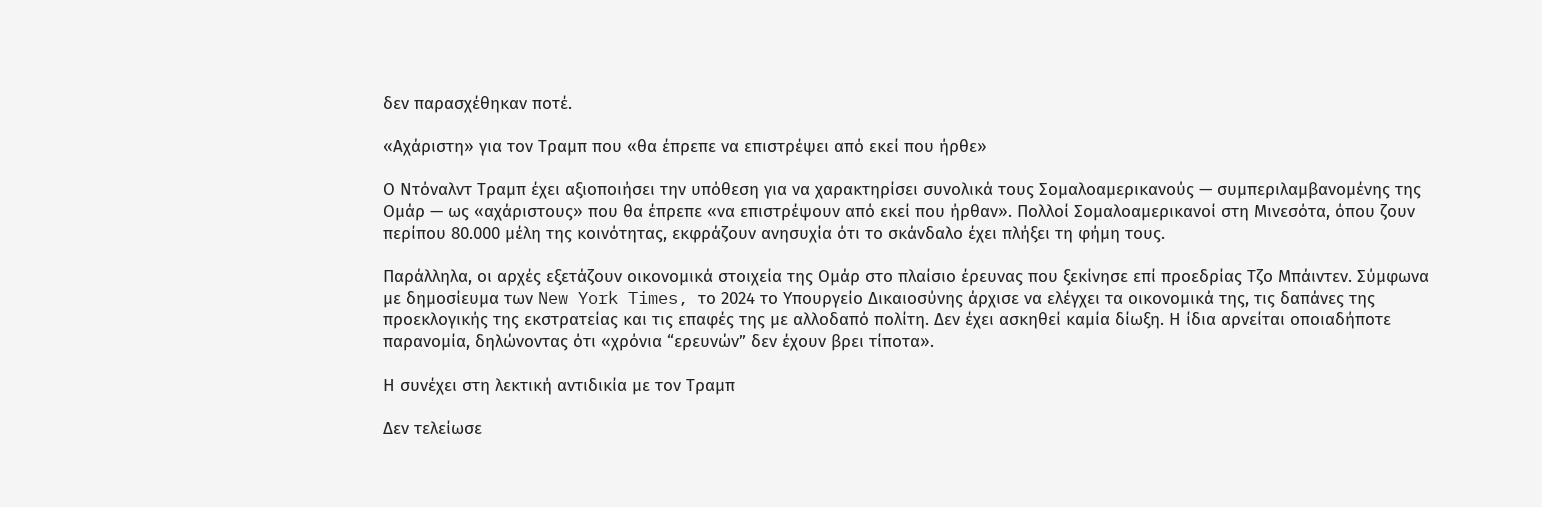δεν παρασχέθηκαν ποτέ.

«Αχάριστη» για τον Τραμπ που «θα έπρεπε να επιστρέψει από εκεί που ήρθε»

Ο Ντόναλντ Τραμπ έχει αξιοποιήσει την υπόθεση για να χαρακτηρίσει συνολικά τους Σομαλοαμερικανούς — συμπεριλαμβανομένης της Ομάρ — ως «αχάριστους» που θα έπρεπε «να επιστρέψουν από εκεί που ήρθαν». Πολλοί Σομαλοαμερικανοί στη Μινεσότα, όπου ζουν περίπου 80.000 μέλη της κοινότητας, εκφράζουν ανησυχία ότι το σκάνδαλο έχει πλήξει τη φήμη τους.

Παράλληλα, οι αρχές εξετάζουν οικονομικά στοιχεία της Ομάρ στο πλαίσιο έρευνας που ξεκίνησε επί προεδρίας Τζο Μπάιντεν. Σύμφωνα με δημοσίευμα των New York Times, το 2024 το Υπουργείο Δικαιοσύνης άρχισε να ελέγχει τα οικονομικά της, τις δαπάνες της προεκλογικής της εκστρατείας και τις επαφές της με αλλοδαπό πολίτη. Δεν έχει ασκηθεί καμία δίωξη. Η ίδια αρνείται οποιαδήποτε παρανομία, δηλώνοντας ότι «χρόνια “ερευνών” δεν έχουν βρει τίποτα».

Η συνέχει στη λεκτική αντιδικία με τον Τραμπ

Δεν τελείωσε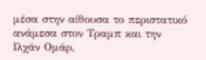μέσα στην αίθουσα το περιστατικό ανάμεσα στον Τραμπ και την Ιλχάν Ομάρ,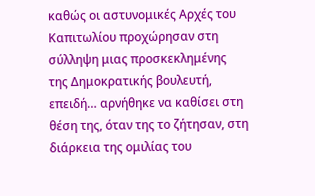καθώς οι αστυνομικές Αρχές του Καπιτωλίου προχώρησαν στη σύλληψη μιας προσκεκλημένης της Δημοκρατικής βουλευτή, επειδή… αρνήθηκε να καθίσει στη θέση της, όταν της το ζήτησαν, στη διάρκεια της ομιλίας του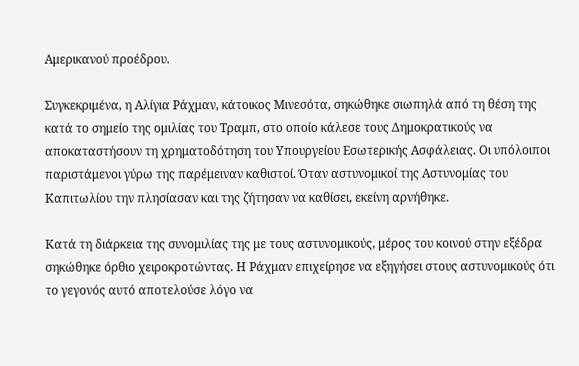Αμερικανού προέδρου.

Συγκεκριμένα, η Αλίγια Ράχμαν, κάτοικος Μινεσότα, σηκώθηκε σιωπηλά από τη θέση της κατά το σημείο της ομιλίας του Τραμπ, στο οποίο κάλεσε τους Δημοκρατικούς να αποκαταστήσουν τη χρηματοδότηση του Υπουργείου Εσωτερικής Ασφάλειας. Οι υπόλοιποι παριστάμενοι γύρω της παρέμειναν καθιστοί. Όταν αστυνομικοί της Αστυνομίας του Καπιτωλίου την πλησίασαν και της ζήτησαν να καθίσει, εκείνη αρνήθηκε.

Κατά τη διάρκεια της συνομιλίας της με τους αστυνομικούς, μέρος του κοινού στην εξέδρα σηκώθηκε όρθιο χειροκροτώντας. Η Ράχμαν επιχείρησε να εξηγήσει στους αστυνομικούς ότι το γεγονός αυτό αποτελούσε λόγο να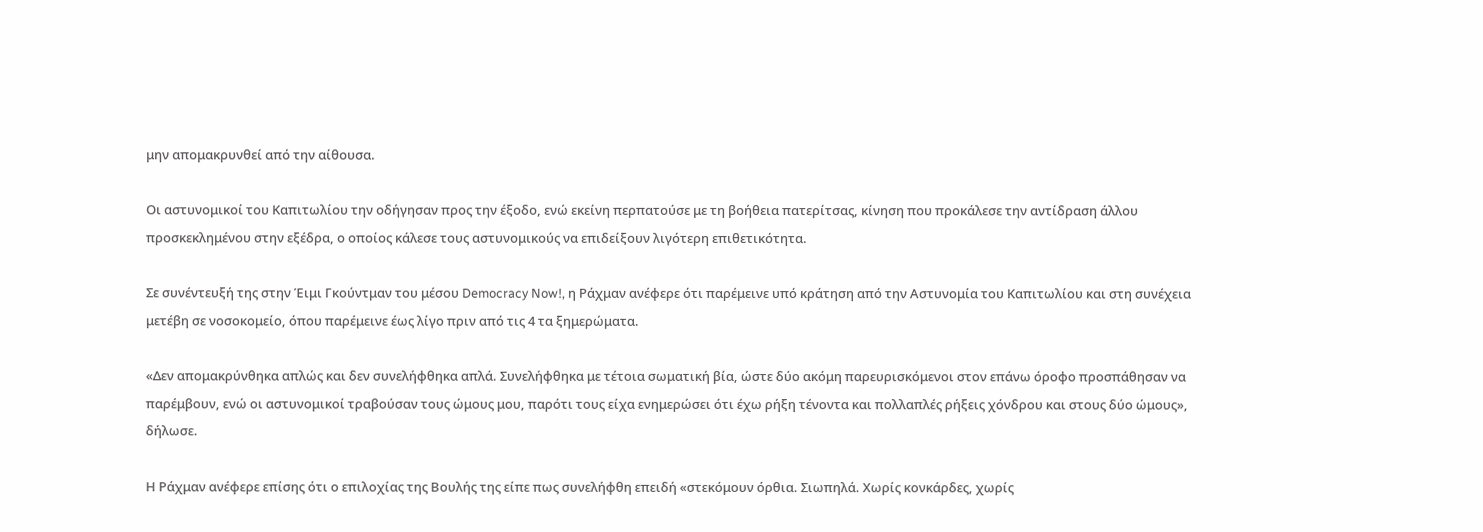μην απομακρυνθεί από την αίθουσα.

Οι αστυνομικοί του Καπιτωλίου την οδήγησαν προς την έξοδο, ενώ εκείνη περπατούσε με τη βοήθεια πατερίτσας, κίνηση που προκάλεσε την αντίδραση άλλου προσκεκλημένου στην εξέδρα, ο οποίος κάλεσε τους αστυνομικούς να επιδείξουν λιγότερη επιθετικότητα.

Σε συνέντευξή της στην Έιμι Γκούντμαν του μέσου Democracy Now!, η Ράχμαν ανέφερε ότι παρέμεινε υπό κράτηση από την Αστυνομία του Καπιτωλίου και στη συνέχεια μετέβη σε νοσοκομείο, όπου παρέμεινε έως λίγο πριν από τις 4 τα ξημερώματα.

«Δεν απομακρύνθηκα απλώς και δεν συνελήφθηκα απλά. Συνελήφθηκα με τέτοια σωματική βία, ώστε δύο ακόμη παρευρισκόμενοι στον επάνω όροφο προσπάθησαν να παρέμβουν, ενώ οι αστυνομικοί τραβούσαν τους ώμους μου, παρότι τους είχα ενημερώσει ότι έχω ρήξη τένοντα και πολλαπλές ρήξεις χόνδρου και στους δύο ώμους», δήλωσε.

Η Ράχμαν ανέφερε επίσης ότι ο επιλοχίας της Βουλής της είπε πως συνελήφθη επειδή «στεκόμουν όρθια. Σιωπηλά. Χωρίς κονκάρδες, χωρίς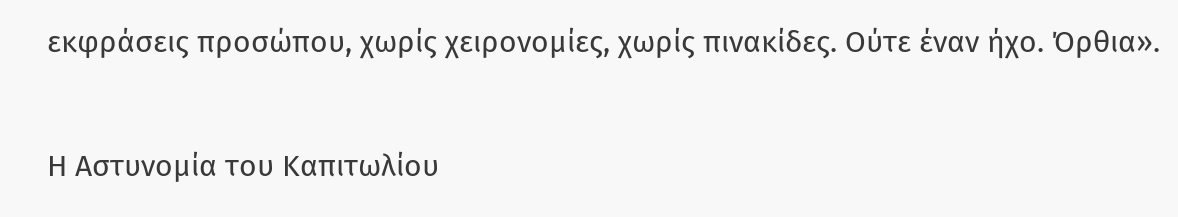εκφράσεις προσώπου, χωρίς χειρονομίες, χωρίς πινακίδες. Ούτε έναν ήχο. Όρθια».

Η Αστυνομία του Καπιτωλίου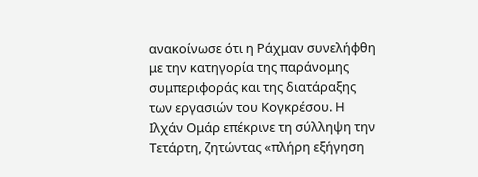ανακοίνωσε ότι η Ράχμαν συνελήφθη με την κατηγορία της παράνομης συμπεριφοράς και της διατάραξης των εργασιών του Κογκρέσου. Η Ιλχάν Ομάρ επέκρινε τη σύλληψη την Τετάρτη, ζητώντας «πλήρη εξήγηση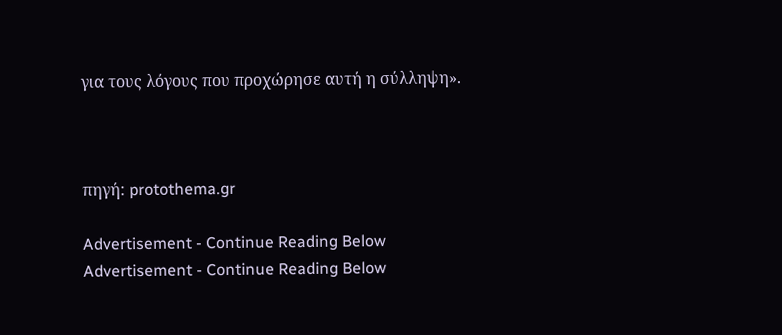για τους λόγους που προχώρησε αυτή η σύλληψη».



πηγή: protothema.gr

Advertisement - Continue Reading Below
Advertisement - Continue Reading Below